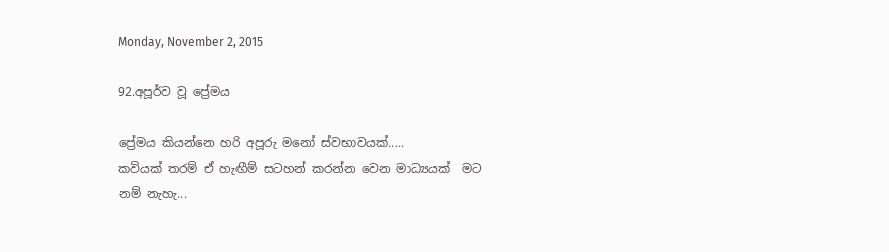Monday, November 2, 2015

92.අපූර්ව වූ ප්‍රේමය

ප්‍රේමය කියන්නෙ හරි අපූරු මනෝ ස්වභාවයක්.....
කවියක් තරම් ඒ හැඟීම් සටහන් කරන්න වෙන මාධ්‍යයක්  මට නම් නැහැ...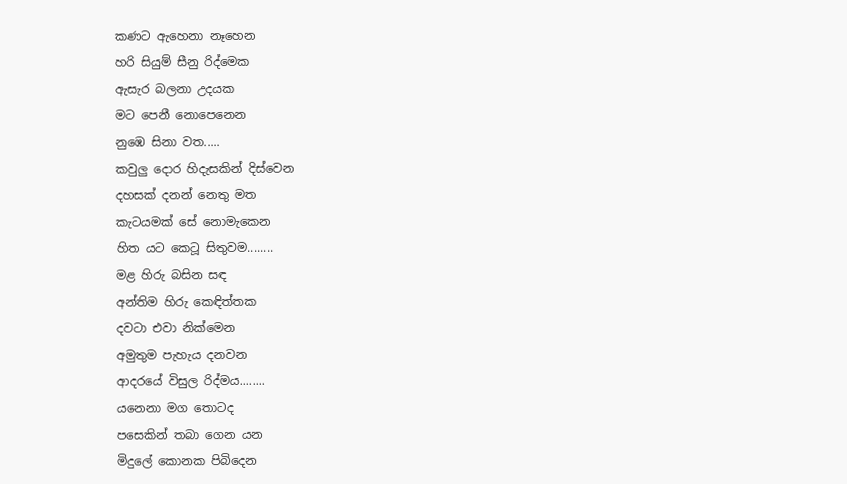කණට ඇහෙනා නෑහෙන
හරි සියුම් සීනු රිද්මෙක
ඇසැර බලනා උදයක
මට පෙනී නොපෙනෙන
නුඹෙ සිනා වත.....
කවුලු දොර හිදැසකින් දිස්වෙන
දහසක් දනන් නෙතු මත
කැටයමක් සේ නොමැකෙන
හිත යට කෙටූ සිතුවම........
මළ හිරු බසින සඳ
අන්තිම හිරු කෙඳිත්තක
දවටා එවා නික්මෙන
අමුතුම පැහැය දනවන
ආදරයේ විසුල රිද්මය........
යනෙනා මග තොටද
පසෙකින් තබා ගෙන යන
මිදුලේ කොනක පිබිදෙන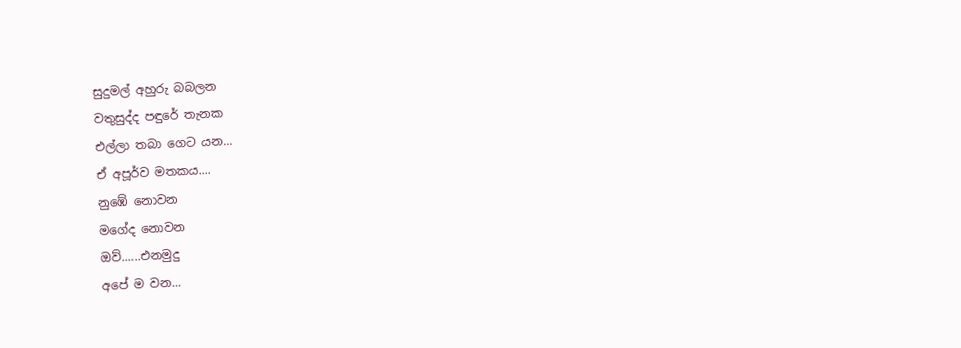සුදුමල් අහුරු බබලන
වතුසුද්ද පඳුරේ තැනක
එල්ලා තබා ගෙට යන...
ඒ අපූර්ව මතකය....
නුඹේ නොවන
මගේද නොවන
ඔව්......එනමුදු
අපේ ම වන...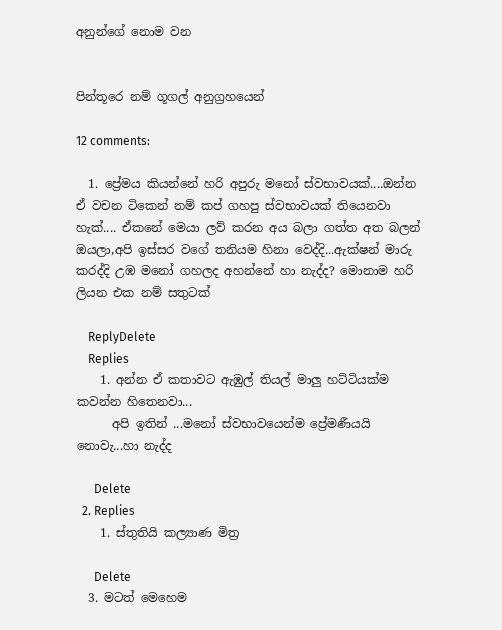අනුන්ගේ නොම වන


පින්තූරෙ නම් ගූගල් අනුග්‍රහයෙන්

12 comments:

  1. ප්‍රේමය කියන්නේ හරි අපුරු මනෝ ස්වභාවයක්....ඔන්න ඒ වචන ටිකෙන් නම් කප් ගහපු ස්වභාවයක් තියෙනවා හැක්.... ඒකනේ මෙයා ලව් කරන අය බලා ගත්ත අත බලන් ඔයලා,අපි ඉස්සර වගේ තනියම හිනා වෙද්දි...ඇක්ෂන් මාරු කරද්දි උඹ මනෝ ගහලද අහන්නේ හා නැද්ද? මොනාම හරි ලියන එක නම් සතුටක්

    ReplyDelete
    Replies
    1. අන්න ඒ කතාවට ඇඹුල් තියල් මාලු හට්ටියක්ම කවන්න හිතෙනවා...
      අපි ඉතින් ...මනෝ ස්වභාවයෙන්ම ප්‍රේමණීයයි නොවැ...හා නැද්ද

      Delete
  2. Replies
    1. ස්තුතියි කල්‍යාණ මිත්‍ර

      Delete
  3. මටත් මෙහෙම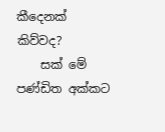කීදෙනක් කිව්වද?
    සක් මේ පණ්ඩිත අක්කට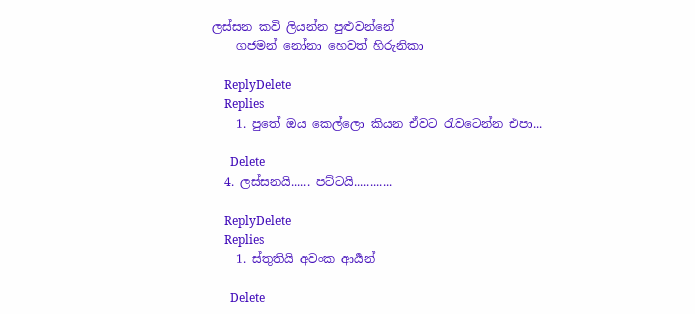ලස්සන කවි ලියන්න පුළුවන්නේ
    ගජමන් නෝනා හෙවත් හිරුනිකා

    ReplyDelete
    Replies
    1. පුතේ ඔය කෙල්ලො කියන ඒවට රැවටෙන්න එපා...

      Delete
  4. ලස්සනයි...... පට්ටයි............

    ReplyDelete
    Replies
    1. ස්තුතියි අවංක ආර්‍යන්

      Delete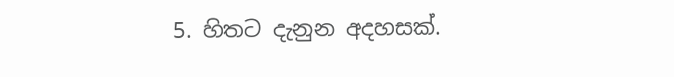5. හිතට දැනුන අදහසක්.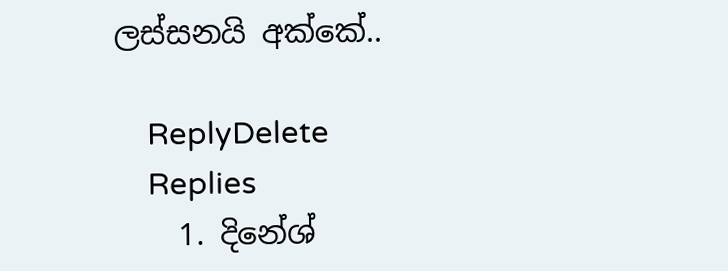ලස්සනයි අක්කේ..

    ReplyDelete
    Replies
    1. දිනේශ්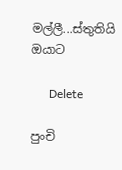මල්ලී...ස්තුතියි ඔයාට

      Delete

පුංචි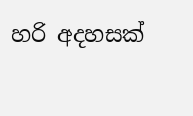හරි අදහසක්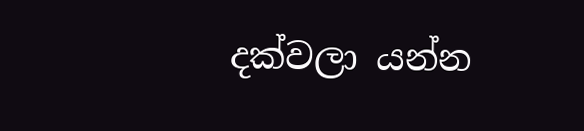දක්වලා යන්න